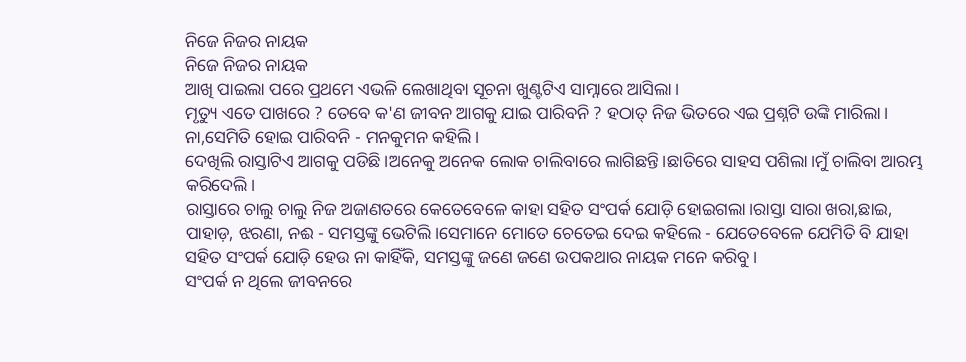ନିଜେ ନିଜର ନାୟକ
ନିଜେ ନିଜର ନାୟକ
ଆଖି ପାଇଲା ପରେ ପ୍ରଥମେ ଏଭଳି ଲେଖାଥିବା ସୂଚନା ଖୁଣ୍ଟଟିଏ ସାମ୍ନାରେ ଆସିଲା।
ମୃତ୍ୟୁ ଏତେ ପାଖରେ ? ତେବେ କ'ଣ ଜୀବନ ଆଗକୁ ଯାଇ ପାରିବନି ? ହଠାତ୍ ନିଜ ଭିତରେ ଏଇ ପ୍ରଶ୍ନଟି ଉଙ୍କି ମାରିଲା।
ନା,ସେମିତି ହୋଇ ପାରିବନି - ମନକୁମନ କହିଲି।
ଦେଖିଲି ରାସ୍ତାଟିଏ ଆଗକୁ ପଡିଛି।ଅନେକୁ ଅନେକ ଲୋକ ଚାଲିବାରେ ଲାଗିଛନ୍ତି।ଛାତିରେ ସାହସ ପଶିଲା।ମୁଁ ଚାଲିବା ଆରମ୍ଭ କରିଦେଲି।
ରାସ୍ତାରେ ଚାଲୁ ଚାଲୁ ନିଜ ଅଜାଣତରେ କେତେବେଳେ କାହା ସହିତ ସଂପର୍କ ଯୋଡ଼ି ହୋଇଗଲା।ରାସ୍ତା ସାରା ଖରା,ଛାଇ, ପାହାଡ଼, ଝରଣା, ନଈ - ସମସ୍ତଙ୍କୁ ଭେଟିଲି।ସେମାନେ ମୋତେ ଚେତେଇ ଦେଇ କହିଲେ - ଯେତେବେଳେ ଯେମିତି ବି ଯାହା ସହିତ ସଂପର୍କ ଯୋଡ଼ି ହେଉ ନା କାହିଁକି, ସମସ୍ତଙ୍କୁ ଜଣେ ଜଣେ ଉପକଥାର ନାୟକ ମନେ କରିବୁ।
ସଂପର୍କ ନ ଥିଲେ ଜୀବନରେ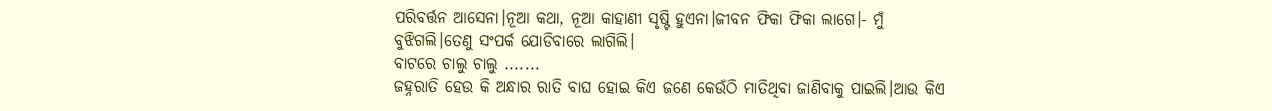ପରିବର୍ତ୍ତନ ଆସେନା।ନୂଆ କଥା, ନୂଆ କାହାଣୀ ସୃଷ୍ଟି ହୁଏନା।ଜୀବନ ଫିକା ଫିକା ଲାଗେ।- ମୁଁ ବୁଝିଗଲି।ତେଣୁ ସଂପର୍କ ଯୋଡିବାରେ ଲାଗିଲି।
ବାଟରେ ଚାଲୁ ଚାଲୁ .......
ଜହ୍ନରାତି ହେଉ କି ଅନ୍ଧାର ରାତି ବାଘ ହୋଇ କିଏ ଜଣେ କେଉଁଠି ମାତିଥିବା ଜାଣିବାକୁ ପାଇଲି।ଆଉ କିଏ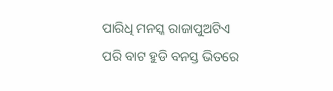ପାରିଧି ମନସ୍କ ରାଜାପୁଅଟିଏ ପରି ବାଟ ହୁଡି ବନସ୍ତ ଭିତରେ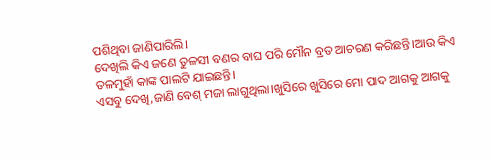ପଶିଥିବା ଜାଣିପାରିଲି।
ଦେଖିଲି କିଏ ଜଣେ ତୁଳସୀ ବଣର ବାଘ ପରି ମୌନ ବ୍ରତ ଆଚରଣ କରିଛନ୍ତି।ଆଉ କିଏ ତଳମୁହାଁ କାଙ୍କ ପାଲଟି ଯାଇଛନ୍ତି।
ଏସବୁ ଦେଖି,ଜାଣି ବେଶ୍ ମଜା ଲାଗୁଥିଲା।ଖୁସିରେ ଖୁସିରେ ମୋ ପାଦ ଆଗକୁ ଆଗକୁ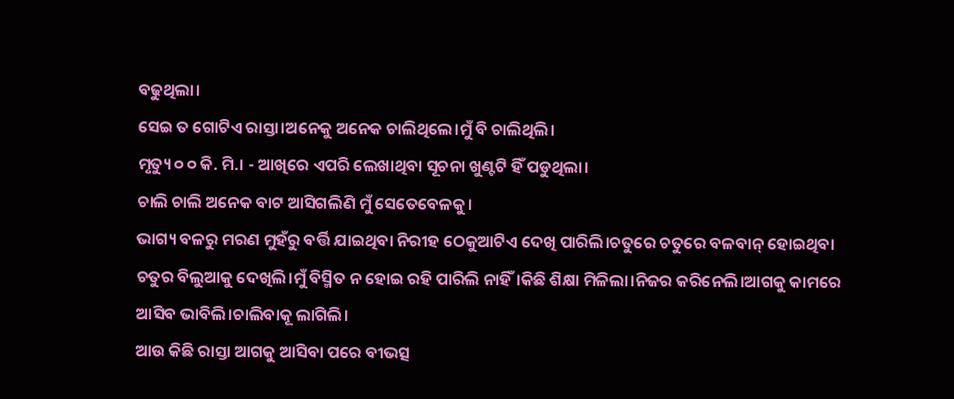ବଢୁଥିଲା।
ସେଇ ତ ଗୋଟିଏ ରାସ୍ତା।ଅନେକୁ ଅନେକ ଚାଲିଥିଲେ।ମୁଁ ବି ଚାଲିଥିଲି।
ମୃତ୍ୟୁ ୦ ୦ କି. ମି.। - ଆଖିରେ ଏପରି ଲେଖାଥିବା ସୂଚନା ଖୁଣ୍ଟଟି ହିଁ ପଡୁଥିଲା।
ଚାଲି ଚାଲି ଅନେକ ବାଟ ଆସିଗଲିଣି ମୁଁ ସେତେବେଳକୁ।
ଭାଗ୍ୟ ବଳରୁ ମରଣ ମୁହଁରୁ ବର୍ତ୍ତି ଯାଇଥିବା ନିରୀହ ଠେକୁଆଟିଏ ଦେଖି ପାରିଲି।ଚତୁରେ ଚତୁରେ ବଳବାନ୍ ହୋଇଥିବା ଚତୁର ବିଲୁଆକୁ ଦେଖିଲି।ମୁଁ ବିସ୍ମିତ ନ ହୋଇ ରହି ପାରିଲି ନାହିଁ।କିଛି ଶିକ୍ଷା ମିଳିଲା।ନିଜର କରିନେଲି।ଆଗକୁ କାମରେ ଆସିବ ଭାବିଲି।ଚାଲିବାକୂ ଲାଗିଲି।
ଆଉ କିଛି ରାସ୍ତା ଆଗକୁ ଆସିବା ପରେ ବୀଭତ୍ସ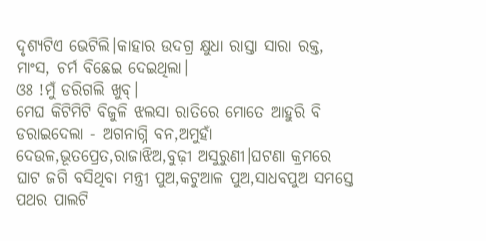ଦୃଶ୍ୟଟିଏ ଭେଟିଲି।କାହାର ଉଦଗ୍ର କ୍ଷୁଧା ରାସ୍ତା ସାରା ରକ୍ତ, ମାଂସ, ଚର୍ମ ବିଛେଇ ଦେଇଥିଲା।
ଓଃ !ମୁଁ ଡରିଗଲି ଖୁବ୍।
ମେଘ କିଟିମିଟି ବିଜୁଳି ଝଲସା ରାତିରେ ମୋତେ ଆହୁରି ବି ଡରାଇଦେଲା - ଅଗନାଗ୍ନି ବନ,ଅମୁହାଁ ଦେଉଳ,ଭୂତପ୍ରେତ,ରାଜାଝିଅ,ବୁଢ଼ୀ ଅସୁରୁଣୀ।ଘଟଣା କ୍ରମରେ ଘାଟ ଜଗି ବସିଥିବା ମନ୍ତ୍ରୀ ପୁଅ,କଟୁଆଳ ପୁଅ,ସାଧବପୁଅ ସମସ୍ତେ ପଥର ପାଲଟି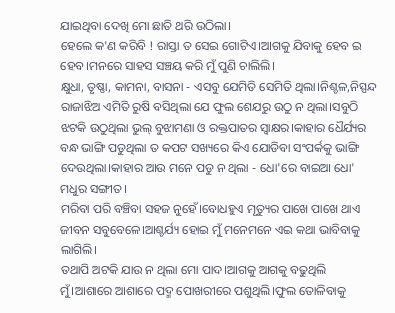ଯାଇଥିବା ଦେଖି ମୋ ଛାତି ଥରି ଉଠିଲା।
ହେଲେ କ'ଣ କରିବି ! ରାସ୍ତା ତ ସେଇ ଗୋଟିଏ।ଆଗକୁ ଯିବାକୁ ହେବ ଇ ହେବ।ମନରେ ସାହସ ସଞ୍ଚୟ କରି ମୁଁ ପୁଣି ଚାଲିଲି।
କ୍ଷୁଧା, ତୃଷ୍ଣା, କାମନା, ବାସନା - ଏସବୁ ଯେମିତି ସେମିତି ଥିଲା।ନିଶ୍ଚଳ,ନିସ୍ପନ୍ଦ ରାଜାଝିଅ ଏମିତି ରୁଷି ବସିଥିଲା ଯେ ଫୁଲ ଶେଯରୁ ଉଠୁ ନ ଥିଲା।ସବୁଠି ଝଟକି ଉଠୁଥିଲା ଭୁଲ୍ ବୁଝାମଣା ଓ ରକ୍ତପାତର ସ୍ବାକ୍ଷର।କାହାର ଧୈର୍ଯ୍ୟର ବନ୍ଧ ଭାଙ୍ଗି ପଡୁଥିଲା ତ କପଟ ସଖ୍ୟରେ କିଏ ଯୋଡିବା ସଂପର୍କକୁ ଭାଙ୍ଗି ଦେଉଥିଲା।କାହାର ଆଉ ମନେ ପଡୁ ନ ଥିଲା - ଧୋ'ରେ ବାଇଆ ଧୋ' ମଧୁର ସଙ୍ଗୀତ।
ମରିବା ପରି ବଞ୍ଚିବା ସହଜ ନୁହେଁ।ବୋଧହୁଏ ମୃତ୍ୟୁର ପାଖେ ପାଖେ ଥାଏ ଜୀବନ ସବୁବେଳେ।ଆଶ୍ଚର୍ଯ୍ୟ ହୋଇ ମୁଁ ମନେମନେ ଏଇ କଥା ଭାବିବାକୁ ଲାଗିଲି।
ତଥାପି ଅଟକି ଯାଉ ନ ଥିଲା ମୋ ପାଦ।ଆଗକୁ ଆଗକୁ ବଢୁଥିଲି ମୁଁ।ଆଶାରେ ଆଶାରେ ପଦ୍ମ ପୋଖରୀରେ ପଶୁଥିଲି।ଫୁଲ ତୋଳିବାକୁ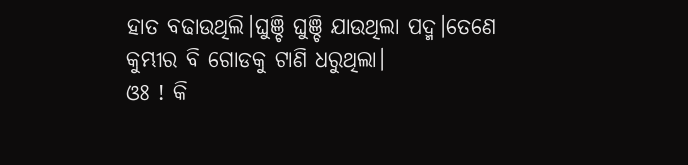ହାତ ବଢାଉଥିଲି।ଘୁଞ୍ଚି ଘୁଞ୍ଚି ଯାଉଥିଲା ପଦ୍ମ।ତେଣେ କୁମ୍ଭୀର ବି ଗୋଡକୁ ଟାଣି ଧରୁଥିଲା।
ଓଃ ! କି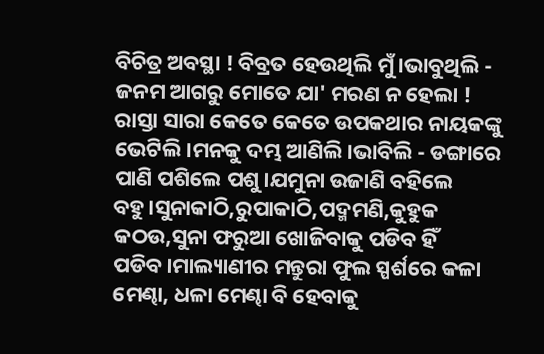ବିଚିତ୍ର ଅବସ୍ଥା ! ବିବ୍ରତ ହେଉଥିଲି ମୁଁ।ଭାବୁଥିଲି - ଜନମ ଆଗରୁ ମୋତେ ଯା' ମରଣ ନ ହେଲା !
ରାସ୍ତା ସାରା କେତେ କେତେ ଉପକଥାର ନାୟକଙ୍କୁ ଭେଟିଲି।ମନକୁ ଦମ୍ଭ ଆଣିଲି।ଭାବିଲି - ଡଙ୍ଗାରେ ପାଣି ପଶିଲେ ପଶୁ।ଯମୁନା ଉଜାଣି ବହିଲେ ବହୁ।ସୁନାକାଠି,ରୁପାକାଠି,ପଦ୍ମମଣି,କୁହୁକ କଠଉ,ସୁନା ଫରୁଆ ଖୋଜିବାକୁ ପଡିବ ହିଁ ପଡିବ।ମାଲ୍ୟାଣୀର ମନ୍ତୁରା ଫୁଲ ସ୍ପର୍ଶରେ କଳା ମେଣ୍ଢା, ଧଳା ମେଣ୍ଢା ବି ହେବାକୁ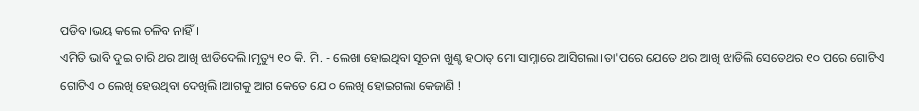ପଡିବ।ଭୟ କଲେ ଚଳିବ ନାହିଁ।
ଏମିତି ଭାବି ଦୁଇ ଚାରି ଥର ଆଖି ଝାଡିଦେଲି।ମୃତ୍ୟୁ ୧୦ କି. ମି. - ଲେଖା ହୋଇଥିବା ସୂଚନା ଖୁଣ୍ଟ ହଠାତ୍ ମୋ ସାମ୍ନାରେ ଆସିଗଲା।ତା'ପରେ ଯେତେ ଥର ଆଖି ଝାଡିଲି ସେତେଥର ୧୦ ପରେ ଗୋଟିଏ ଗୋଟିଏ ୦ ଲେଖି ହେଉଥିବା ଦେଖିଲି।ଆଗକୁ ଆଗ କେତେ ଯେ ୦ ଲେଖି ହୋଇଗଲା କେଜାଣି !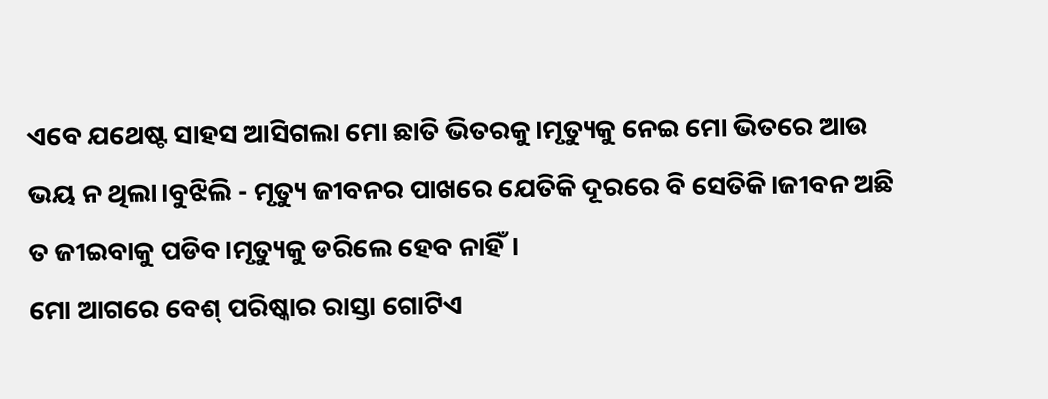ଏବେ ଯଥେଷ୍ଟ ସାହସ ଆସିଗଲା ମୋ ଛାତି ଭିତରକୁ।ମୃତ୍ୟୁକୁ ନେଇ ମୋ ଭିତରେ ଆଉ ଭୟ ନ ଥିଲା।ବୁଝିଲି - ମୃତ୍ୟୁ ଜୀବନର ପାଖରେ ଯେତିକି ଦୂରରେ ବି ସେତିକି।ଜୀବନ ଅଛି ତ ଜୀଇବାକୁ ପଡିବ।ମୃତ୍ୟୁକୁ ଡରିଲେ ହେବ ନାହିଁ।
ମୋ ଆଗରେ ବେଶ୍ ପରିଷ୍କାର ରାସ୍ତା ଗୋଟିଏ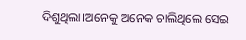ଦିଶୁଥିଲା।ଅନେକୁ ଅନେକ ଚାଲିଥିଲେ ସେଇ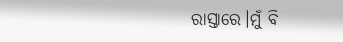ରାସ୍ତାରେ।ମୁଁ ବି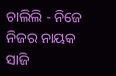ଚାଲିଲି - ନିଜେ ନିଜର ନାୟକ ସାଜି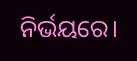ନିର୍ଭୟରେ।